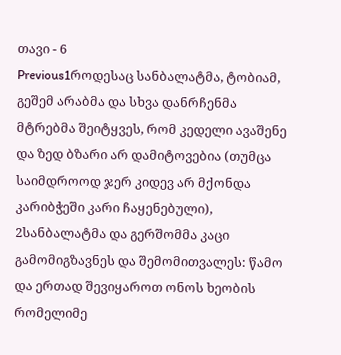თავი - 6
Previous1როდესაც სანბალატმა, ტობიამ, გეშემ არაბმა და სხვა დანრჩენმა მტრებმა შეიტყვეს, რომ კედელი ავაშენე და ზედ ბზარი არ დამიტოვებია (თუმცა საიმდროოდ ჯერ კიდევ არ მქონდა კარიბჭეში კარი ჩაყენებული),
2სანბალატმა და გერშომმა კაცი გამომიგზავნეს და შემომითვალეს: წამო და ერთად შევიყაროთ ონოს ხეობის რომელიმე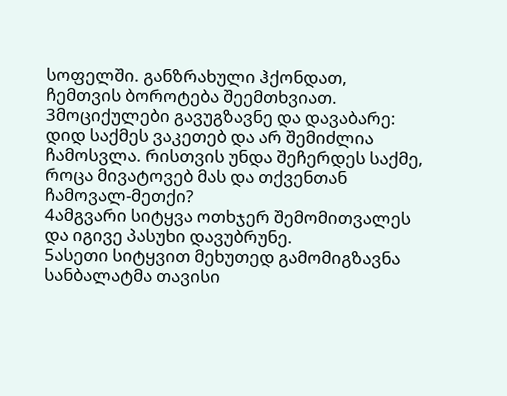სოფელში. განზრახული ჰქონდათ, ჩემთვის ბოროტება შეემთხვიათ.
3მოციქულები გავუგზავნე და დავაბარე: დიდ საქმეს ვაკეთებ და არ შემიძლია ჩამოსვლა. რისთვის უნდა შეჩერდეს საქმე, როცა მივატოვებ მას და თქვენთან ჩამოვალ-მეთქი?
4ამგვარი სიტყვა ოთხჯერ შემომითვალეს და იგივე პასუხი დავუბრუნე.
5ასეთი სიტყვით მეხუთედ გამომიგზავნა სანბალატმა თავისი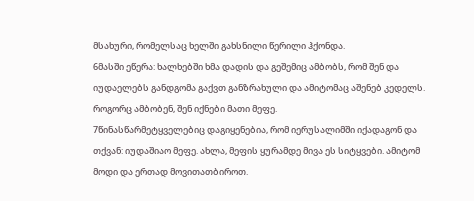მსახური, რომელსაც ხელში გახსნილი წერილი ჰქონდა.
6მასში ეწერა: ხალხებში ხმა დადის და გეშემიც ამბობს, რომ შენ და იუდაელებს განდგომა გაქვთ განზრახული და ამიტომაც აშენებ კედელს. როგორც ამბობენ, შენ იქნები მათი მეფე.
7წინასწარმეტყველებიც დაგიყენებია, რომ იერუსალიმში იქადაგონ და თქვან: იუდაშიაო მეფე. ახლა, მეფის ყურამდე მივა ეს სიტყვები. ამიტომ მოდი და ერთად მოვითათბიროთ.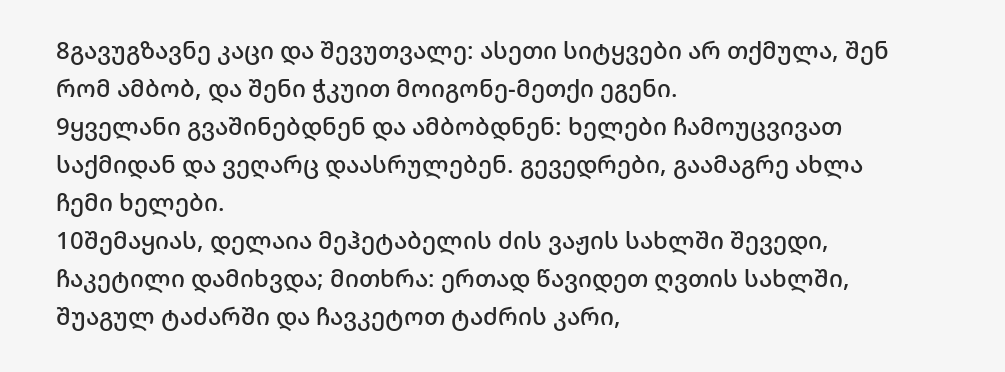8გავუგზავნე კაცი და შევუთვალე: ასეთი სიტყვები არ თქმულა, შენ რომ ამბობ, და შენი ჭკუით მოიგონე-მეთქი ეგენი.
9ყველანი გვაშინებდნენ და ამბობდნენ: ხელები ჩამოუცვივათ საქმიდან და ვეღარც დაასრულებენ. გევედრები, გაამაგრე ახლა ჩემი ხელები.
10შემაყიას, დელაია მეჰეტაბელის ძის ვაჟის სახლში შევედი, ჩაკეტილი დამიხვდა; მითხრა: ერთად წავიდეთ ღვთის სახლში, შუაგულ ტაძარში და ჩავკეტოთ ტაძრის კარი,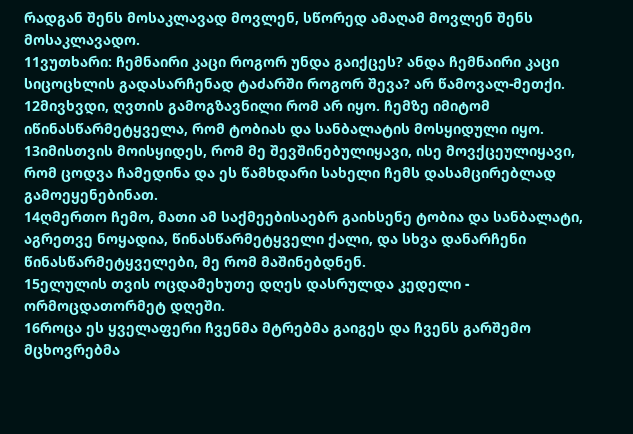რადგან შენს მოსაკლავად მოვლენ, სწორედ ამაღამ მოვლენ შენს მოსაკლავადო.
11ვუთხარი: ჩემნაირი კაცი როგორ უნდა გაიქცეს? ანდა ჩემნაირი კაცი სიცოცხლის გადასარჩენად ტაძარში როგორ შევა? არ წამოვალ-მეთქი.
12მივხვდი, ღვთის გამოგზავნილი რომ არ იყო. ჩემზე იმიტომ იწინასწარმეტყველა, რომ ტობიას და სანბალატის მოსყიდული იყო.
13იმისთვის მოისყიდეს, რომ მე შევშინებულიყავი, ისე მოვქცეულიყავი, რომ ცოდვა ჩამედინა და ეს წამხდარი სახელი ჩემს დასამცირებლად გამოეყენებინათ.
14ღმერთო ჩემო, მათი ამ საქმეებისაებრ გაიხსენე ტობია და სანბალატი, აგრეთვე ნოყადია, წინასწარმეტყველი ქალი, და სხვა დანარჩენი წინასწარმეტყველები, მე რომ მაშინებდნენ.
15ელულის თვის ოცდამეხუთე დღეს დასრულდა კედელი - ორმოცდათორმეტ დღეში.
16როცა ეს ყველაფერი ჩვენმა მტრებმა გაიგეს და ჩვენს გარშემო მცხოვრებმა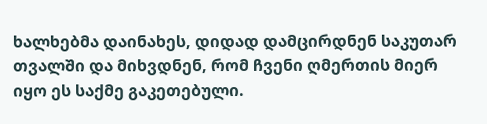ხალხებმა დაინახეს, დიდად დამცირდნენ საკუთარ თვალში და მიხვდნენ, რომ ჩვენი ღმერთის მიერ იყო ეს საქმე გაკეთებული.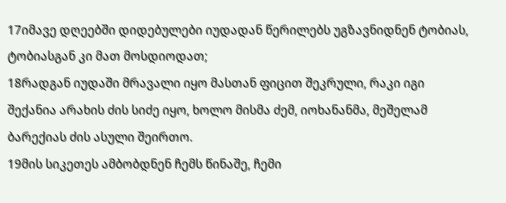17იმავე დღეებში დიდებულები იუდადან წერილებს უგზავნიდნენ ტობიას, ტობიასგან კი მათ მოსდიოდათ;
18რადგან იუდაში მრავალი იყო მასთან ფიცით შეკრული, რაკი იგი შექანია არახის ძის სიძე იყო, ხოლო მისმა ძემ, იოხანანმა, მეშელამ ბარექიას ძის ასული შეირთო.
19მის სიკეთეს ამბობდნენ ჩემს წინაშე, ჩემი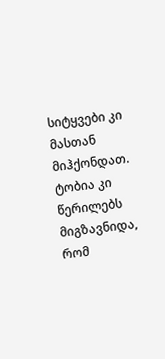სიტყვები კი მასთან მიჰქონდათ. ტობია კი წერილებს მიგზავნიდა, რომ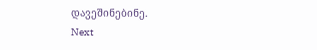დავეშინებინე.
Next